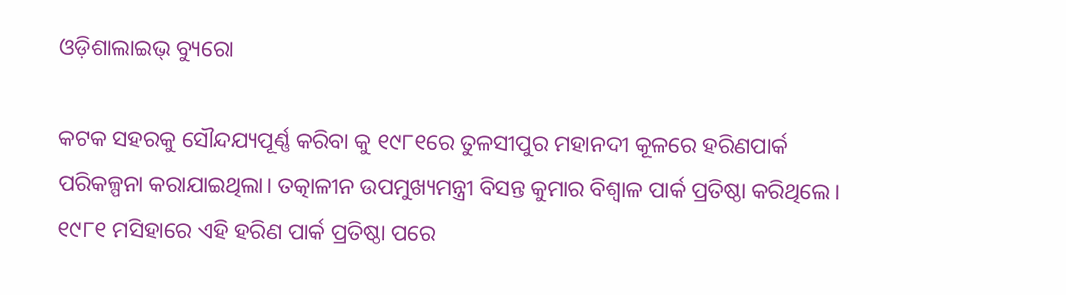ଓଡ଼ିଶାଲାଇଭ୍ ବ୍ୟୁରୋ

କଟକ ସହରକୁ ସୌନ୍ଦଯ୍ୟପୂର୍ଣ୍ଣ କରିବା କୁ ୧୯୮୧ରେ ତୁଳସୀପୁର ମହାନଦୀ କୂଳରେ ହରିଣପାର୍କ ପରିକଳ୍ପନା କରାଯାଇଥିଲା। ତତ୍କାଳୀନ ଉପମୁଖ୍ୟମନ୍ତ୍ରୀ ବିସନ୍ତ କୁମାର ବିଶ୍ୱାଳ ପାର୍କ ପ୍ରତିଷ୍ଠା କରିଥିଲେ। ୧୯୮୧ ମସିହାରେ ଏହି ହରିଣ ପାର୍କ ପ୍ରତିଷ୍ଠା ପରେ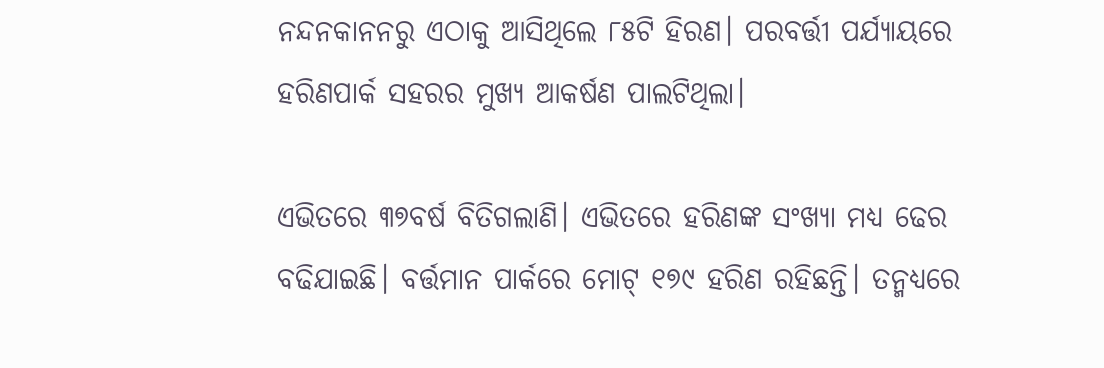ନନ୍ଦନକାନନରୁ ଏଠାକୁ ଆସିଥିଲେ ୮୫ଟି ହିରଣ। ପରବର୍ତ୍ତୀ ପର୍ଯ୍ୟାୟରେ ହରିଣପାର୍କ ସହରର ମୁଖ୍ୟ ଆକର୍ଷଣ ପାଲଟିଥିଲା।

ଏଭିତରେ ୩୭ବର୍ଷ ବିତିଗଲାଣି। ଏଭିତରେ ହରିଣଙ୍କ ସଂଖ୍ୟା ମଧ୍ୟ ଢେର ବଢିଯାଇଛି। ବର୍ତ୍ତମାନ ପାର୍କରେ ମୋଟ୍ ୧୭୯ ହରିଣ ରହିଛନ୍ତି। ତନ୍ମଧ୍ୟରେ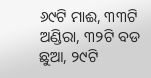୬୯ଟି ମାଈ, ୩୩ଟି ଅଣ୍ଡିରା, ୩୨ଟି ବଡ ଛୁଆ, ୨୯ଟି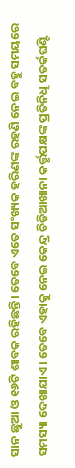ସାନ ଛୁଆ ଓ ୧୬ଟି ଶାବକ ରହିଛନ୍ତି। ତେବେ ଏତେ ସଂଖ୍ୟକ ହରିଣଙ୍କ ରହଣି ନେଇ ବହୁ ସମୟରେ ସମସ୍ୟା ଦେଖାଯାଏ। ତେବେ ଏହାକୁ ନେଇ କେନ୍ଦ୍ର ଚିଡିଆଖାନା କର୍ତ୍ତୃପକ୍ଷଙ୍କ ପ୍ରତିନିଧି ସତର୍କଘଣ୍ଟି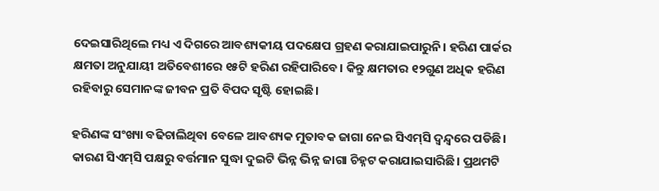ଦେଇସାରିଥିଲେ ମଧ୍ୟ ଏ ଦିଗରେ ଆବଶ୍ୟକୀୟ ପଦକ୍ଷେପ ଗ୍ରହଣ କରାଯାଇପାରୁନି। ହରିଣ ପାର୍କର କ୍ଷମତା ଅନୁଯାୟୀ ଅତିବେଶୀରେ ୧୫ଟି ହରିଣ ରହିପାରିବେ। କିନ୍ତୁ କ୍ଷମତାର ୧୨ଗୁଣ ଅଧିକ ହରିଣ ରହିବାରୁ ସେମାନଙ୍କ ଜୀବନ ପ୍ରତି ବିପଦ ସୃଷ୍ଟି ହୋଇଛି।

ହରିଣଙ୍କ ସଂଖ୍ୟା ବଢିଚାଲିଥିବା ବେଳେ ଆବଶ୍ୟକ ମୁତାବକ ଜାଗା ନେଇ ସିଏମ୍‌ସି ଦ୍ୱନ୍ଦ୍ୱରେ ପଡିଛି। କାରଣ ସିଏମ୍‌ସି ପକ୍ଷରୁ ବର୍ତ୍ତମାନ ସୁଦ୍ଧା ଦୁଇଟି ଭିନ୍ନ ଭିନ୍ନ ଜାଗା ଚିହ୍ନଟ କରାଯାଇସାରିଛି। ପ୍ରଥମଟି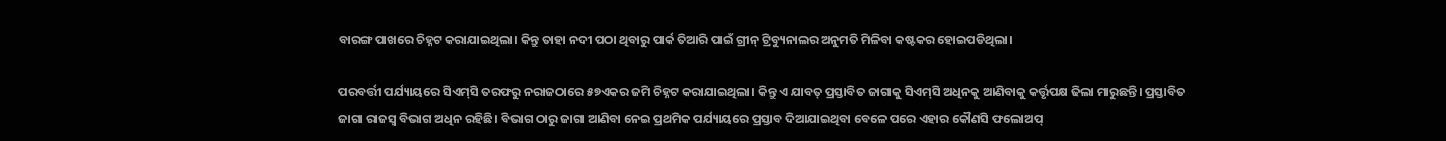ବାରଙ୍ଗ ପାଖରେ ଚିହ୍ନଟ କରାଯାଇଥିଲା। କିନ୍ତୁ ତାହା ନଦୀ ପଠା ଥିବାରୁ ପାର୍କ ତିଆରି ପାଇଁ ଗ୍ରୀନ୍ ଟ୍ରିବ୍ୟୁନାଲର ଅନୁମତି ମିଳିବା କଷ୍ଟକର ହୋଇପଡିଥିଲା।

ପରବର୍ତ୍ତୀ ପର୍ଯ୍ୟାୟରେ ସିଏମ୍‌ସି ତରଫରୁ ନରାଜଠାରେ ୫୭ଏକର ଜମି ଚିହ୍ନଟ କରାଯାଇଥିଲା। କିନ୍ତୁ ଏ ଯାବତ୍ ପ୍ରସ୍ତାବିତ ଜାଗାକୁ ସିଏମ୍‌ସି ଅଧିନକୁ ଆଣିବାକୁ କର୍ତ୍ତୃପକ୍ଷ ଢିଲା ମାରୁଛନ୍ତି। ପ୍ରସ୍ତାବିତ ଜାଗା ରାଜସ୍ୱ ବିଭାଗ ଅଧିନ ରହିଛି। ବିଭାଗ ଠାରୁ ଜାଗା ଆଣିବା ନେଇ ପ୍ରଥମିକ ପର୍ଯ୍ୟାୟରେ ପ୍ରସ୍ତାବ ଦିଆଯାଇଥିବା ବେଳେ ପରେ ଏହାର କୌଣସି ଫଲୋଅପ୍‌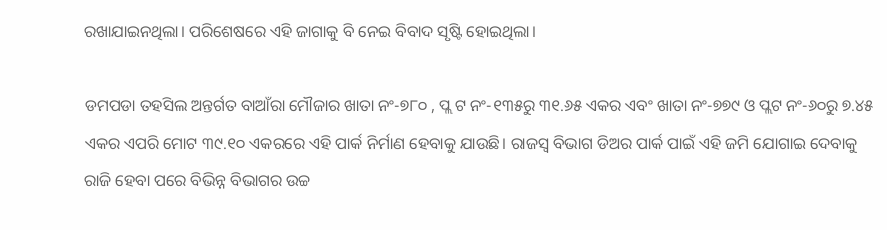ରଖାଯାଇନଥିଲା। ପରିଶେଷରେ ଏହି ଜାଗାକୁ ବି ନେଇ ବିବାଦ ସୃଷ୍ଟି ହୋଇଥିଲା।

ଡମପଡା ତହସିଲ ଅନ୍ତର୍ଗତ ବାଆଁରା ମୌଜାର ଖାତା ନଂ-୭୮୦ , ପ୍ଲ ଟ ନଂ-୧୩୫ରୁ ୩୧.୬୫ ଏକର ଏବଂ ଖାତା ନଂ-୭୭୯ ଓ ପ୍ଲଟ ନଂ-୬୦ରୁ ୭.୪୫ ଏକର ଏପରି ମୋଟ ୩୯.୧୦ ଏକରରେ ଏହି ପାର୍କ ନିର୍ମାଣ ହେବାକୁ ଯାଉଛି। ରାଜସ୍ୱ ବିଭାଗ ଡିଅର ପାର୍କ ପାଇଁ ଏହି ଜମି ଯୋଗାଇ ଦେବାକୁ ରାଜି ହେବା ପରେ ବିଭିନ୍ନ ବିଭାଗର ଉଚ୍ଚ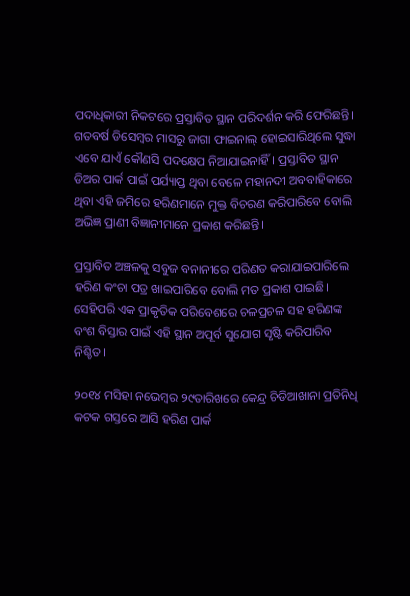ପଦାଧିକାରୀ ନିକଟରେ ପ୍ରସ୍ତାବିତ ସ୍ଥାନ ପରିଦର୍ଶନ କରି ଫେରିଛନ୍ତି। ଗତବର୍ଷ ଡିସେମ୍ବର ମାସରୁ ଜାଗା ଫାଇନାଲ୍ ହୋଇସାରିଥିଲେ ସୁଦ୍ଧା ଏବେ ଯାଏଁ କୌଣସି ପଦକ୍ଷେପ ନିଆଯାଇନାହିଁ। ପ୍ରସ୍ତାବିତ ସ୍ଥାନ ଡିଅର ପାର୍କ ପାଇଁ ପର୍ଯ୍ୟାପ୍ତ ଥିବା ବେଳେ ମହାନଦୀ ଅବବାହିକାରେ ଥିବା ଏହି ଜମିରେ ହରିଣମାନେ ମୁକ୍ତ ବିଚରଣ କରିପାରିବେ ବୋଲି ଅଭିଜ୍ଞ ପ୍ରାଣୀ ବିଜ୍ଞାନୀମାନେ ପ୍ରକାଶ କରିଛନ୍ତି।

ପ୍ରସ୍ତାବିତ ଅଞ୍ଚଳକୁ ସବୁଜ ବନାନୀରେ ପରିଣତ କରାଯାଇପାରିଲେ ହରିଣ କଂଚା ପତ୍ର ଖାଇପାରିବେ ବୋଲି ମତ ପ୍ରକାଶ ପାଇଛି। ସେହିପରି ଏକ ପ୍ରାକୃତିକ ପରିବେଶରେ ଚଳପ୍ରଚଳ ସହ ହରିଣଙ୍କ ବଂଶ ବିସ୍ତାର ପାଇଁ ଏହି ସ୍ଥାନ ଅପୂର୍ବ ସୁଯୋଗ ସୃଷ୍ଟି କରିପାରିବ ନିଶ୍ଚିତ।

୨୦୧୪ ମସିହା ନଭେମ୍ବର ୨୯ତାରିଖରେ କେନ୍ଦ୍ର ଚିଡିଆଖାନା ପ୍ରତିନିଧି କଟକ ଗସ୍ତରେ ଆସି ହରିଣ ପାର୍କ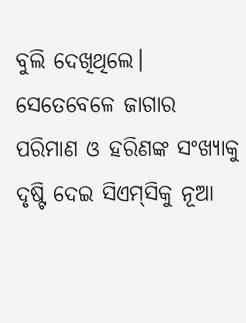ବୁଲି ଦେଖିଥିଲେ। ସେତେବେଳେ ଜାଗାର ପରିମାଣ ଓ ହରିଣଙ୍କ ସଂଖ୍ୟାକୁ ଦୃଷ୍ଟି ଦେଇ ସିଏମ୍‌ସିକୁ ନୂଆ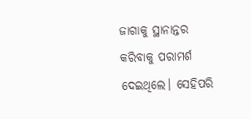ଜାଗାକୁ ସ୍ଥାନାନ୍ତର କରିବାକୁ ପରାମର୍ଶ ଦେଇଥିଲେ। ସେହିପରି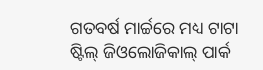ଗତବର୍ଷ ମାର୍ଚ୍ଚରେ ମଧ୍ୟ ଟାଟା ଷ୍ଟିଲ୍ ଜିଓଲୋଜିକାଲ୍ ପାର୍କ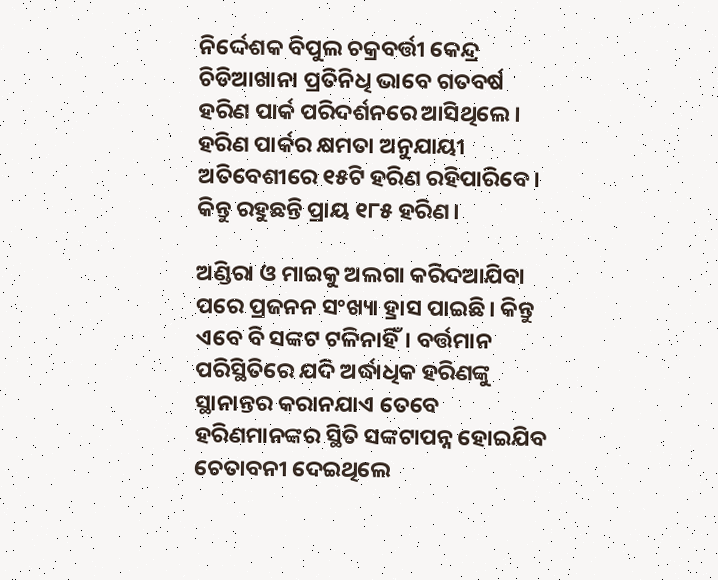ନିର୍ଦ୍ଦେଶକ ବିପୁଲ ଚକ୍ରବର୍ତ୍ତୀ କେନ୍ଦ୍ର ଚିଡିଆଖାନା ପ୍ରତିନିଧି ଭାବେ ଗତବର୍ଷ ହରିଣ ପାର୍କ ପରିଦର୍ଶନରେ ଆସିଥିଲେ। ହରିଣ ପାର୍କର କ୍ଷମତା ଅନୁଯାୟୀ ଅତିବେଶୀରେ ୧୫ଟି ହରିଣ ରହିପାରିବେ। କିନ୍ତୁ ରହୁଛନ୍ତି ପ୍ରାୟ ୧୮୫ ହରିଣ।

ଅଣ୍ଡିରା ଓ ମାଇକୁ ଅଲଗା କରିଦଆଯିବା ପରେ ପ୍ରଜନନ ସଂଖ୍ୟା ହ୍ରାସ ପାଇଛି। କିନ୍ତୁ ଏବେ ବି ସଙ୍କଟ ଟଳିନାହିଁ। ବର୍ତ୍ତମାନ ପରିସ୍ଥିତିରେ ଯଦି ଅର୍ଦ୍ଧାଧିକ ହରିଣଙ୍କୁ ସ୍ଥାନାନ୍ତର କରାନଯାଏ ତେବେ ହରିଣମାନଙ୍କର ସ୍ଥିତି ସଙ୍କଟାପନ୍ନ ହୋଇଯିବ ଚେତାବନୀ ଦେଇଥିଲେ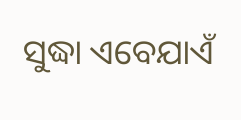ସୁଦ୍ଧା ଏବେଯାଏଁ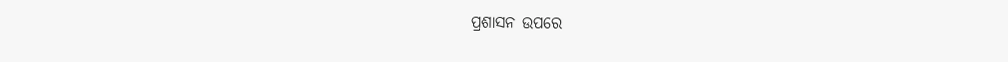ପ୍ରଶାସନ ଉପରେ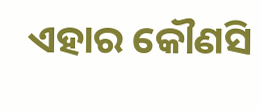ଏହାର କୌଣସି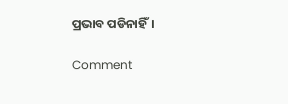ପ୍ରଭାବ ପଡିନାହିଁ।

Comment